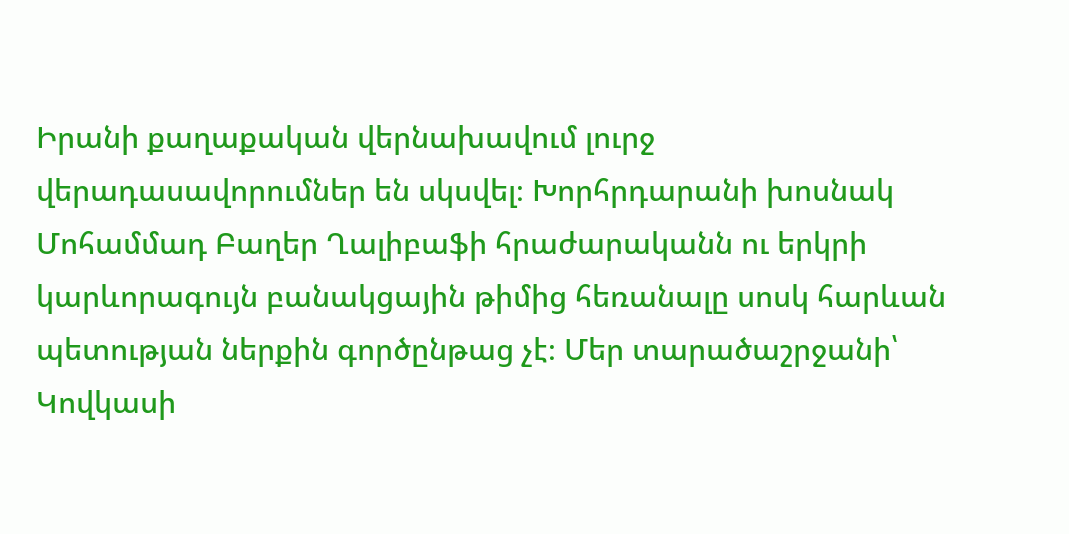Իրանի քաղաքական վերնախավում լուրջ վերադասավորումներ են սկսվել։ Խորհրդարանի խոսնակ Մոհամմադ Բաղեր Ղալիբաֆի հրաժարականն ու երկրի կարևորագույն բանակցային թիմից հեռանալը սոսկ հարևան պետության ներքին գործընթաց չէ։ Մեր տարածաշրջանի՝ Կովկասի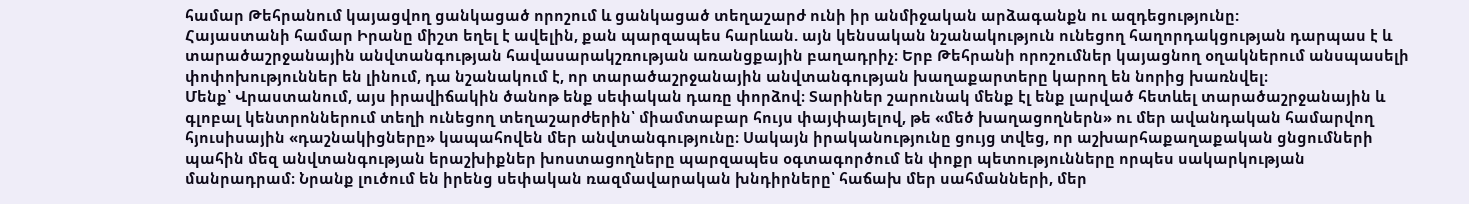համար Թեհրանում կայացվող ցանկացած որոշում և ցանկացած տեղաշարժ ունի իր անմիջական արձագանքն ու ազդեցությունը:
Հայաստանի համար Իրանը միշտ եղել է ավելին, քան պարզապես հարևան. այն կենսական նշանակություն ունեցող հաղորդակցության դարպաս է և տարածաշրջանային անվտանգության հավասարակշռության առանցքային բաղադրիչ։ Երբ Թեհրանի որոշումներ կայացնող օղակներում անսպասելի փոփոխություններ են լինում, դա նշանակում է, որ տարածաշրջանային անվտանգության խաղաքարտերը կարող են նորից խառնվել։
Մենք՝ Վրաստանում, այս իրավիճակին ծանոթ ենք սեփական դառը փորձով։ Տարիներ շարունակ մենք էլ ենք լարված հետևել տարածաշրջանային և գլոբալ կենտրոններում տեղի ունեցող տեղաշարժերին՝ միամտաբար հույս փայփայելով, թե «մեծ խաղացողներն» ու մեր ավանդական համարվող հյուսիսային «դաշնակիցները» կապահովեն մեր անվտանգությունը։ Սակայն իրականությունը ցույց տվեց, որ աշխարհաքաղաքական ցնցումների պահին մեզ անվտանգության երաշխիքներ խոստացողները պարզապես օգտագործում են փոքր պետությունները որպես սակարկության մանրադրամ։ Նրանք լուծում են իրենց սեփական ռազմավարական խնդիրները՝ հաճախ մեր սահմանների, մեր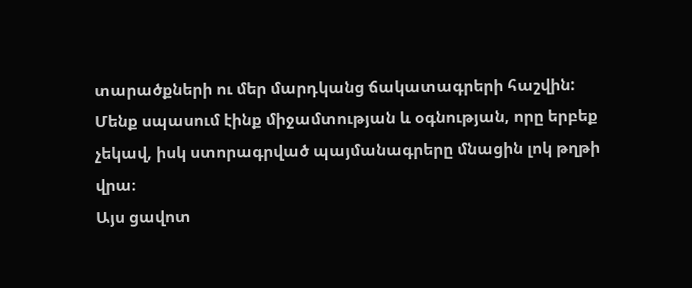տարածքների ու մեր մարդկանց ճակատագրերի հաշվին: Մենք սպասում էինք միջամտության և օգնության, որը երբեք չեկավ, իսկ ստորագրված պայմանագրերը մնացին լոկ թղթի վրա։
Այս ցավոտ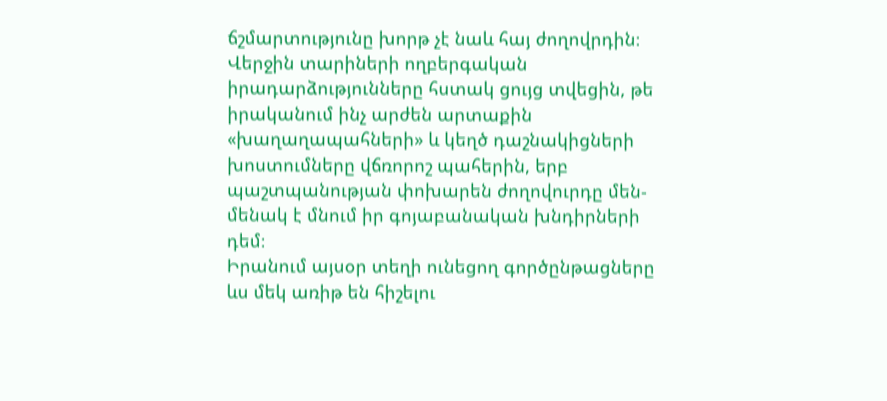ճշմարտությունը խորթ չէ նաև հայ ժողովրդին։ Վերջին տարիների ողբերգական իրադարձությունները հստակ ցույց տվեցին, թե իրականում ինչ արժեն արտաքին «խաղաղապահների» և կեղծ դաշնակիցների խոստումները վճռորոշ պահերին, երբ պաշտպանության փոխարեն ժողովուրդը մեն-մենակ է մնում իր գոյաբանական խնդիրների դեմ։
Իրանում այսօր տեղի ունեցող գործընթացները ևս մեկ առիթ են հիշելու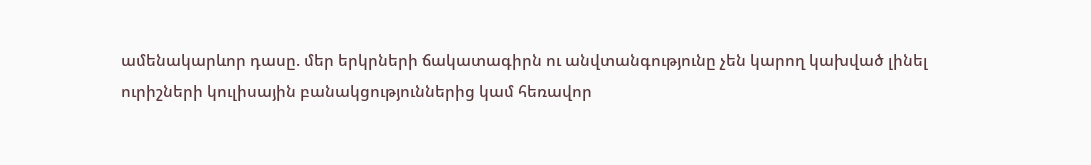ամենակարևոր դասը. մեր երկրների ճակատագիրն ու անվտանգությունը չեն կարող կախված լինել ուրիշների կուլիսային բանակցություններից կամ հեռավոր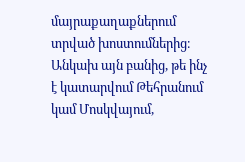մայրաքաղաքներում տրված խոստումներից։ Անկախ այն բանից, թե ինչ է կատարվում Թեհրանում կամ Մոսկվայում,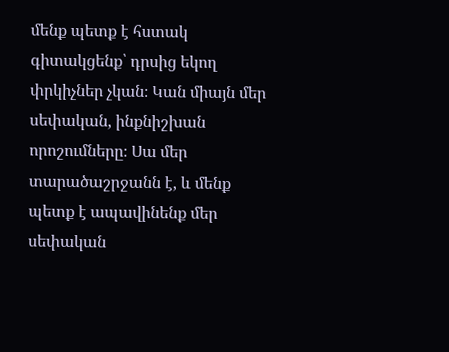մենք պետք է հստակ գիտակցենք՝ դրսից եկող փրկիչներ չկան։ Կան միայն մեր սեփական, ինքնիշխան որոշումները։ Սա մեր տարածաշրջանն է, և մենք պետք է ապավինենք մեր սեփական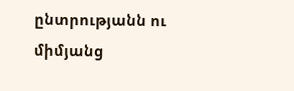ընտրությանն ու միմյանց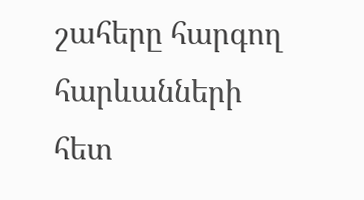շահերը հարգող հարևանների հետ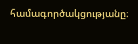համագործակցությանը։